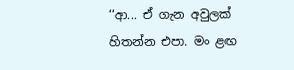‘‘ආ... ඒ ගැන අවුලක් හිතන්න එපා. මං ළඟ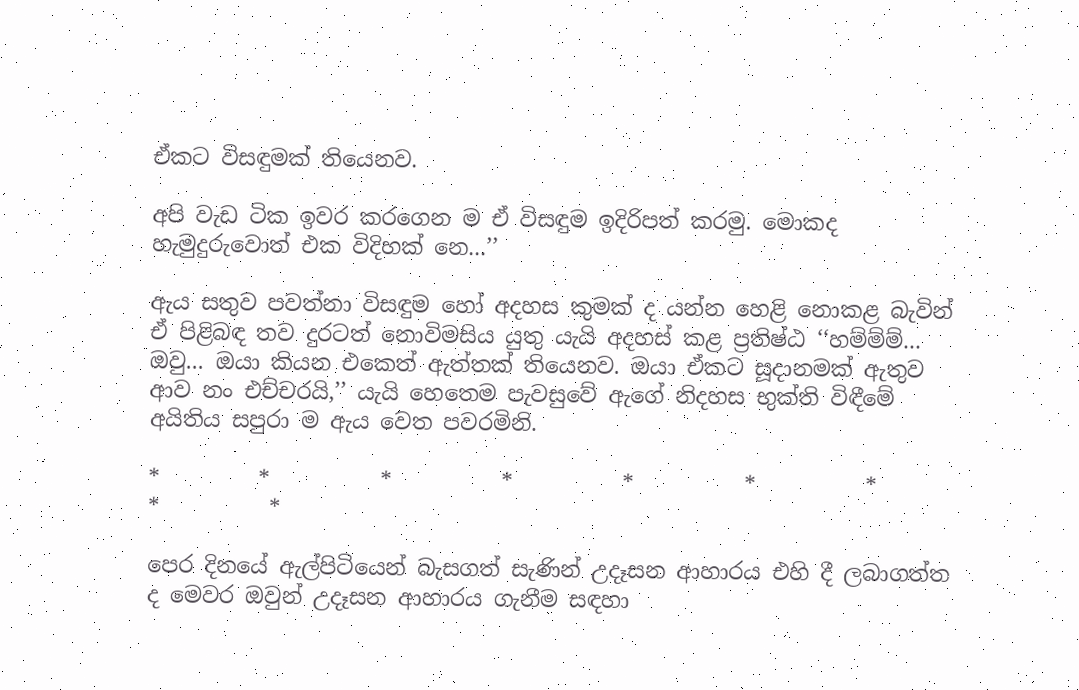ඒකට විසඳුමක් තියෙනව.

අපි වැඩ ටික ඉවර කරගෙන ම ඒ විසඳුම ඉදිරිපත් කරමු. මොකද හැමුදුරුවොත් එක විදිහක් නෙ...’’

ඇය සතුව පවත්නා විසඳුම හෝ අදහස කුමක් ද යන්න හෙළි නොකළ බැවින් ඒ පිළිබඳ තව දුරටත් නොවිමසිය යුතු යැයි අදහස් කළ ප්‍රතිෂ්ඨ ‘‘හම්ම්ම්... ඔවු... ඔයා කියන එකෙත් ඇත්තක් තියෙනව. ඔයා ඒකට සූදානමක් ඇතුව ආව නං එච්චරයි,’’ යැයි හෙතෙම පැවසුවේ ඇගේ නිදහස භුක්ති විඳීමේ අයිතිය සපුරා ම ඇය වෙත පවරමිනි.

*         *          *          *          *          *          *          *          *

පෙර දිනයේ ඇල්පිටියෙන් බැසගත් සැණින් උදෑසන ආහාරය එහි දී ලබාගත්ත ද මෙවර ඔවුන් උදෑසන ආහාරය ගැනීම සඳහා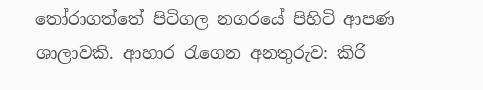තෝරාගත්තේ පිටිගල නගරයේ පිහිටි ආපණ ශාලාවකි. ආහාර රැගෙන අනතුරුව: කිරි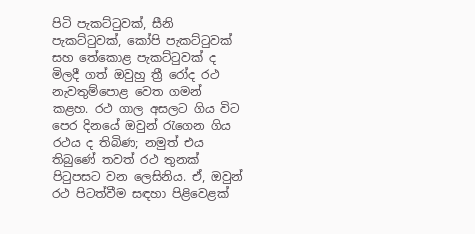පිටි පැකට්ටුවක්, සීනි පැකට්ටුවක්, කෝපි පැකට්ටුවක් සහ තේකොළ පැකට්ටුවක් ද මිලදී ගත් ඔවුහු ත්‍රී රෝද රථ නැවතුම්පොළ වෙත ගමන් කළහ. රථ ගාල අසලට ගිය විට පෙර දිනයේ ඔවුන් රැගෙන ගිය රථය ද තිබිණ; නමුත් එය තිබුණේ තවත් රථ තුනක් පිටුපසට වන ලෙසිනිය. ඒ, ඔවුන් රථ පිටත්වීම සඳහා පිළිවෙළක්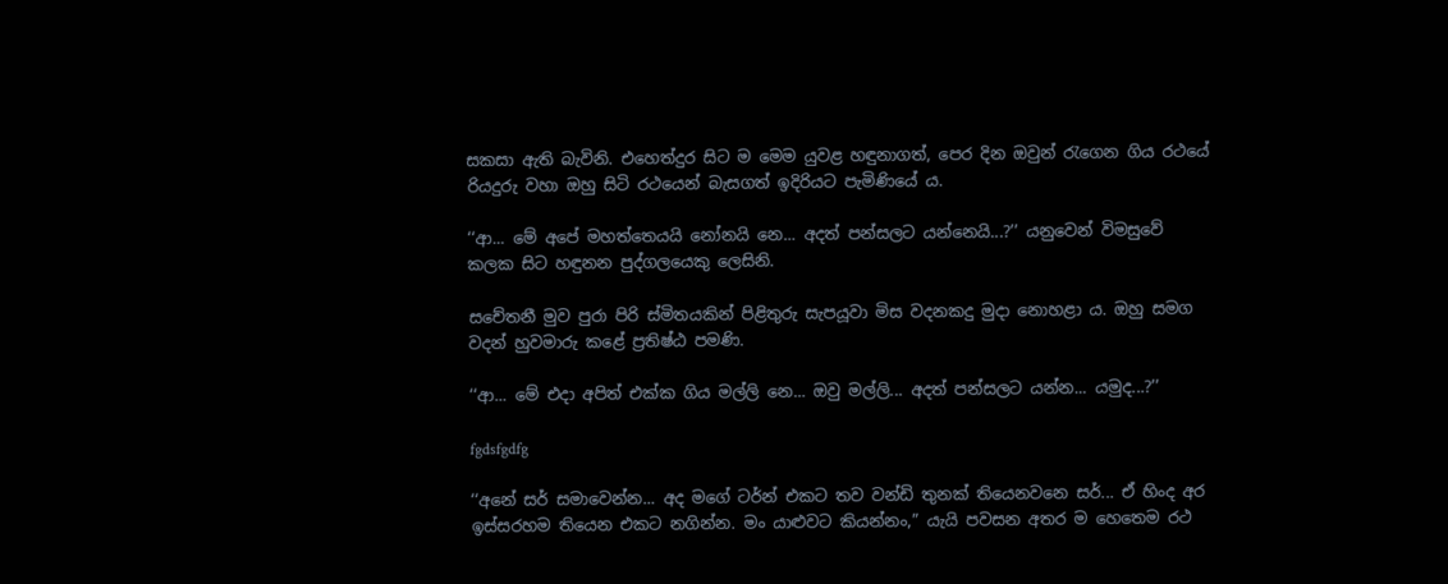සකසා ඇති බැවිනි. එහෙත්දුර සිට ම මෙම යුවළ හඳුනාගත්, පෙර දින ඔවුන් රැගෙන ගිය රථයේ රියදුරු වහා ඔහු සිටි රථයෙන් බැසගත් ඉදිරියට පැමිණියේ ය.

‘‘ආ... මේ අපේ මහත්තෙයයි නෝනයි නෙ... අදත් පන්සලට යන්නෙයි...?’’ යනුවෙන් විමසුවේ කලක සිට හඳුනන පුද්ගලයෙකු ලෙසිනි.

සචේතනී මුව පුරා පිරි ස්මිතයකින් පිළිතුරු සැපයූවා මිස වදනකදු මුදා නොහළා ය. ඔහු සමග වදන් හුවමාරු කළේ ප්‍රතිෂ්ඨ පමණි.

‘‘ආ... මේ එදා අපිත් එක්ක ගිය මල්ලි නෙ... ඔවු මල්ලි... අදත් පන්සලට යන්න... යමුද...?’’

fgdsfgdfg

‘‘අනේ සර් සමාවෙන්න... අද මගේ ටර්න් එකට තව වන්ඩි තුනක් තියෙනවනෙ සර්... ඒ හිංද අර ඉස්සරහම තියෙන එකට නගින්න. මං යාළුවට කියන්නං,’’ යැයි පවසන අතර ම හෙතෙම රථ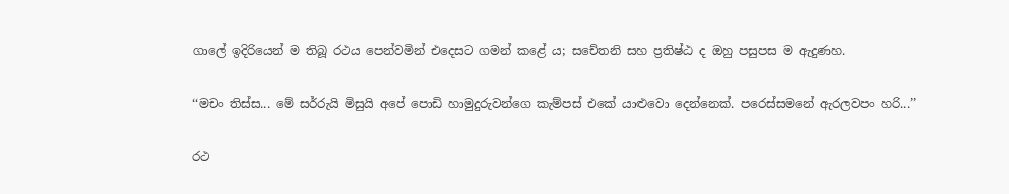ගාලේ ඉදිරියෙන් ම තිබූ රථය පෙන්වමින් එදෙසට ගමන් කළේ ය; සචේතනි සහ ප්‍රතිෂ්ඨ ද ඔහු පසුපස ම ඇදුණහ.

‘‘මචං තිස්ස... මේ සර්රුයි මිසුයි අපේ පොඩි හාමුදුරුවන්ගෙ කැම්පස් එකේ යාළුවො දෙන්නෙක්. පරෙස්සමනේ ඇරලවපං හරි...’’

රථ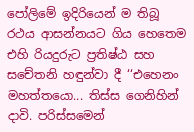පෝලිමේ ඉදිරියෙන් ම තිබූ රථය ආසන්නයට ගිය හෙතෙම එහි රියදුරුට ප්‍රතිෂ්ඨ සහ සචේතනි හඳුන්වා දී ‘‘එහෙනං මහත්තයො... තිස්ස ගෙනිහින් දාවි. පරිස්සමෙන්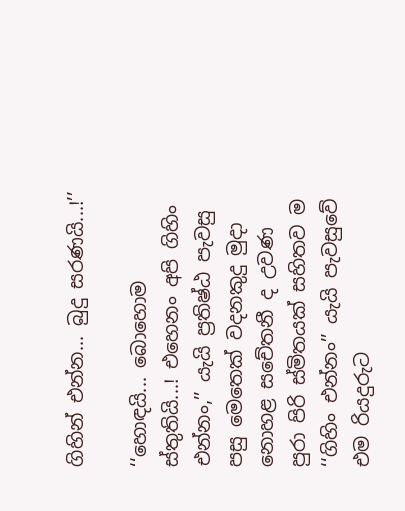ගිහින් එන්න... බුදු සරණයි...!’’

‘‘හොඳයි... බොහොම ස්තුතියි...! එහෙනං අපි ගිහිං එන්නං,’’ යැයි ප්‍රතිෂ්ඨ පැවසු පසු මෙතෙක් වදනකුදු මුදා නොහළ සචේතනී ද උවණ පුරා පිරි ස්මිතයක් සහිතව ම ‘‘ගිහිං එන්නං’’ යැයි පැවසුවේ එම රියදුරුට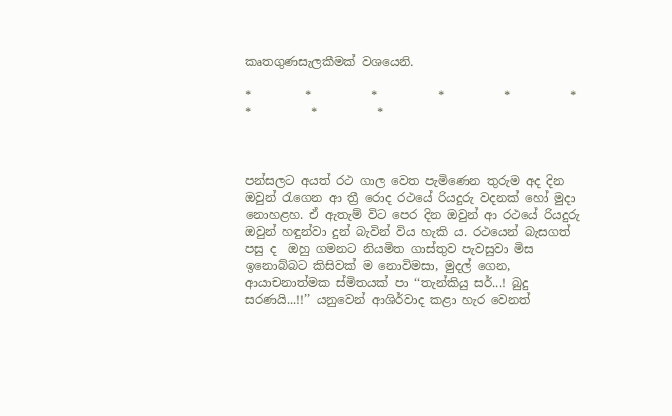කෘතගුණසැලකීමක් වශයෙනි.

*         *          *          *          *          *          *          *          *



පන්සලට අයත් රථ ගාල වෙත පැමිණෙන තුරුම අද දින ඔවුන් රැගෙන ආ ත්‍රී රොද රථයේ රියදුරු වදනක් හෝ මුදා නොහළහ. ඒ ඇතැම් විට පෙර දින ඔවුන් ආ රථයේ රියදුරු ඔවුන් හඳුන්වා දුන් බැවින් විය හැකි ය. රථයෙන් බැසගත් පසු ද  ඔහු ගමනට නියමිත ගාස්තුව පැවසුවා මිස ඉනොබ්බට කිසිවක් ම නොවිමසා, මුදල් ගෙන, ආයාචනාත්මක ස්මිතයක් පා ‘‘තැන්කියු සර්...! බුදු සරණයි...!!’’ යනුවෙන් ආශිර්වාද කළා හැර වෙනත්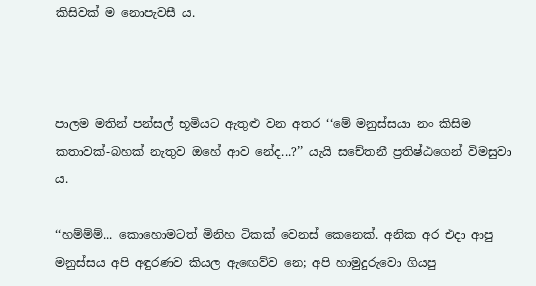කිසිවක් ම නොපැවසී ය.



පාලම මතින් පන්සල් භූමියට ඇතුළු වන අතර ‘‘මේ මනුස්සයා නං කිසිම කතාවක්-බහක් නැතුව ඔහේ ආව නේද...?’’ යැයි සචේතනී ප්‍රතිෂ්ඨගෙන් විමසුවා ය.

‘‘හම්ම්ම්... කොහොමටත් මිනිහ ටිකක් වෙනස් කෙනෙක්. අනික අර එදා ආපු මනුස්සය අපි අඳුරණව කියල ඇඟෙව්ව නෙ; අපි හාමුදුරුවො ගියපු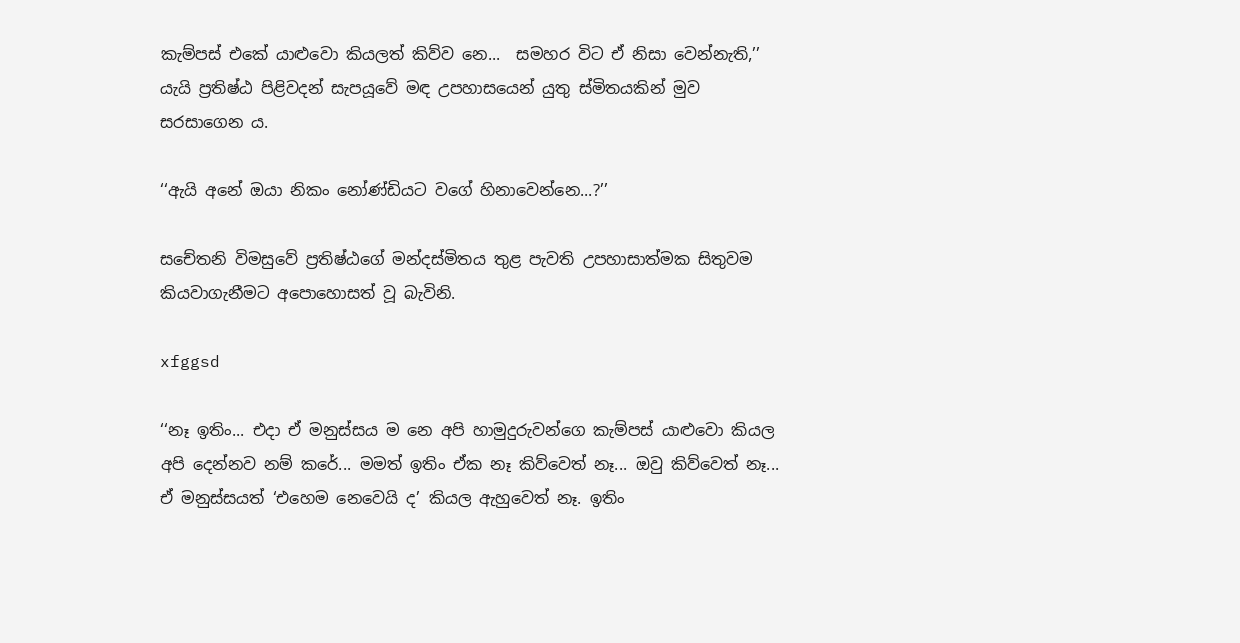කැම්පස් එකේ යාළුවො කියලත් කිව්ව නෙ...  සමහර විට ඒ නිසා වෙන්නැති,’’ යැයි ප්‍රතිෂ්ඨ පිළිවදන් සැපයූවේ මඳ උපහාසයෙන් යුතු ස්මිතයකින් මුව සරසාගෙන ය.

‘‘ඇයි අනේ ඔයා නිකං නෝණ්ඩියට වගේ හිනාවෙන්නෙ...?’’

සචේතනි විමසුවේ ප්‍රතිෂ්ඨගේ මන්දස්මිතය තුළ පැවති උපහාසාත්මක සිතුවම කියවාගැනීමට අපොහොසත් වූ බැවිනි.

xfggsd

‘‘නෑ ඉතිං... එදා ඒ මනුස්සය ම නෙ අපි හාමුදුරුවන්ගෙ කැම්පස් යාළුවො කියල අපි දෙන්නව නම් කරේ... මමත් ඉතිං ඒක නෑ කිව්වෙත් නෑ... ඔවු කිව්වෙත් නෑ... ඒ මනුස්සයත් ‘එහෙම නෙවෙයි ද’ කියල ඇහුවෙත් නෑ. ඉතිං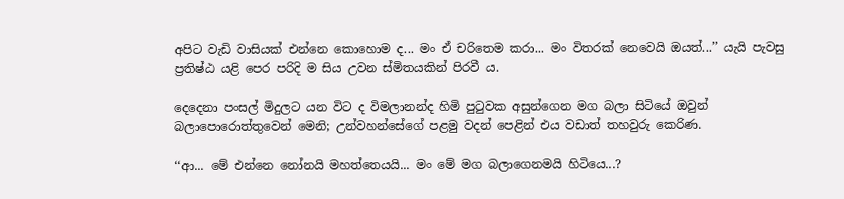අපිට වැඩි වාසියක් එන්නෙ කොහොම ද... මං ඒ චරිතෙම කරා... මං විතරක් නෙවෙයි ඔයත්...’’ යැයි පැවසු ප්‍රතිෂ්ඨ යළි පෙර පරිදි ම සිය උවන ස්මිතයකින් පිරවී ය.

දෙදෙනා පංසල් මිදුලට යන විට ද විමලානන්ද හිමි පුටුවක අසුන්ගෙන මග බලා සිටියේ ඔවුන් බලාපොරොත්තුවෙන් මෙනි; උන්වහන්සේගේ පළමු වදන් පෙළින් එය වඩාත් තහවුරු කෙරිණ.

‘‘ආ... මේ එන්නෙ නෝනයි මහත්තෙයයි... මං මේ මග බලාගෙනමයි හිටියෙ...?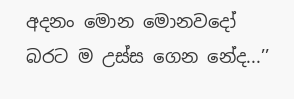අදනං මොන මොනවදෝ බරට ම උස්ස ගෙන නේද...’’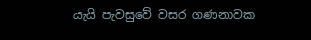යැයි පැවසුවේ වසර ගණනාවක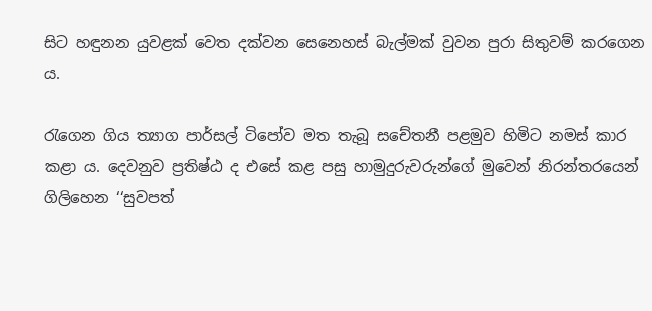සිට හඳුනන යුවළක් වෙත දක්වන සෙනෙහස් බැල්මක් වුවන පුරා සිතුවම් කරගෙන ය.

රැගෙන ගිය ත්‍යාග පාර්සල් ටිපෝව මත තැබූ සචේතනී පළමුව හිමිට නමස් කාර කළා ය. දෙවනුව ප්‍රතිෂ්ඨ ද එසේ කළ පසු හාමුදුරුවරුන්ගේ මුවෙන් නිරන්තරයෙන් ගිලිහෙන ‘‘සුවපත්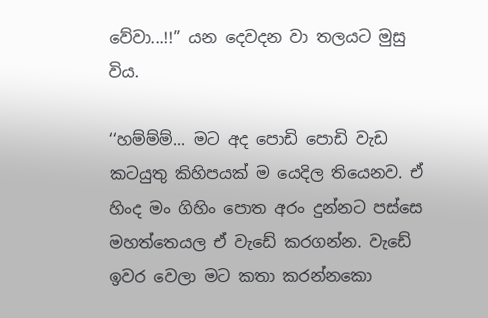වේවා...!!’’ යන දෙවදන වා තලයට මුසු විය.

‘‘හම්ම්ම්... මට අද පොඩි පොඩි වැඩ කටයුතු කිහිපයක් ම යෙදිල තියෙනව. ඒ හිංද මං ගිහිං පොත අරං දුන්නට පස්සෙ මහත්තෙයල ඒ වැඩේ කරගන්න. වැඩේ ඉවර වෙලා මට කතා කරන්නකො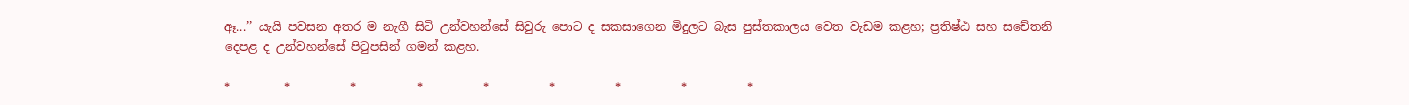ඈ...’’ යැයි පවසන අතර ම නැගී සිටි උන්වහන්සේ සිවුරු පොට ද සකසාගෙන මිදුලට බැස පුස්තකාලය වෙත වැඩම කළහ; ප්‍රතිෂ්ඨ සහ සචේතනි දෙපළ ද උන්වහන්සේ පිටුපසින් ගමන් කළහ.

*         *          *          *          *          *          *          *          *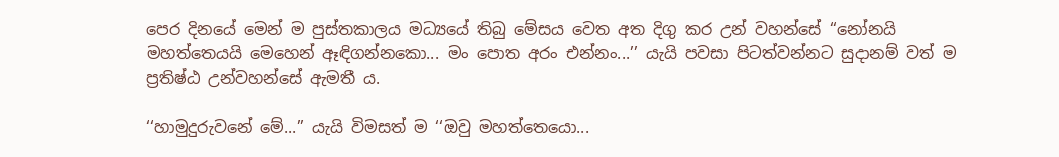පෙර දිනයේ මෙන් ම පුස්තකාලය මධ්‍යයේ තිබු මේසය වෙත අත දිගු කර උන් වහන්සේ ‘‘නෝනයි මහත්තෙයයි මෙහෙන් ඈඳිගන්නකො... මං පොත අරං එන්නං...’’ යැයි පවසා පිටත්වන්නට සුදානම් වත් ම ප්‍රතිෂ්ඨ උන්වහන්සේ ඇමතී ය.

‘‘හාමුදුරුවනේ මේ...’’ යැයි විමසත් ම ‘‘ඔවු මහත්තෙයො...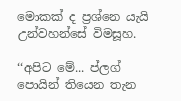මොකක් ද ප්‍රශ්නෙ යැයි උන්වහන්සේ විමසූහ.

‘‘අපිට මේ... ප්ලග් පොයින් තියෙන තැන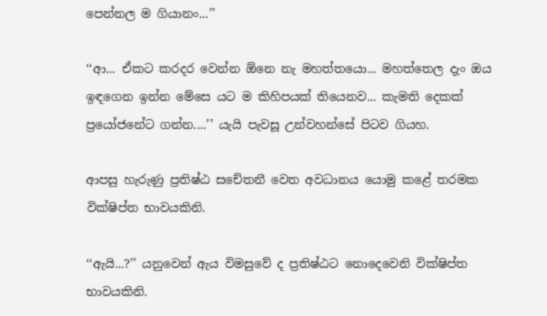පෙන්නල ම ගියානං...’’

‘‘ආ... ඒකට කරදර වෙන්න ඕනෙ නැ මහත්තයො... මහත්තෙල දැං ඔය ඉඳගෙන ඉන්න මේසෙ යට ම කිහිපයක් තියෙනව... කැමති දෙකක් ප්‍රයෝජනේට ගන්න....’’ යැයි පැවසූ උන්වහන්සේ පිටව ගියහ.

ආපසු හැරුණු ප්‍රතිෂ්ඨ සචේතනී වෙත අවධානය යොමු කළේ තරමක වික්ෂිප්ත භාවයකිනි.

‘‘ඇයි...?’’ යනුවෙන් ඇය විමසුවේ ද ප්‍රතිෂ්ඨට නොදෙවෙනි වික්ෂිප්ත භාවයකිනි.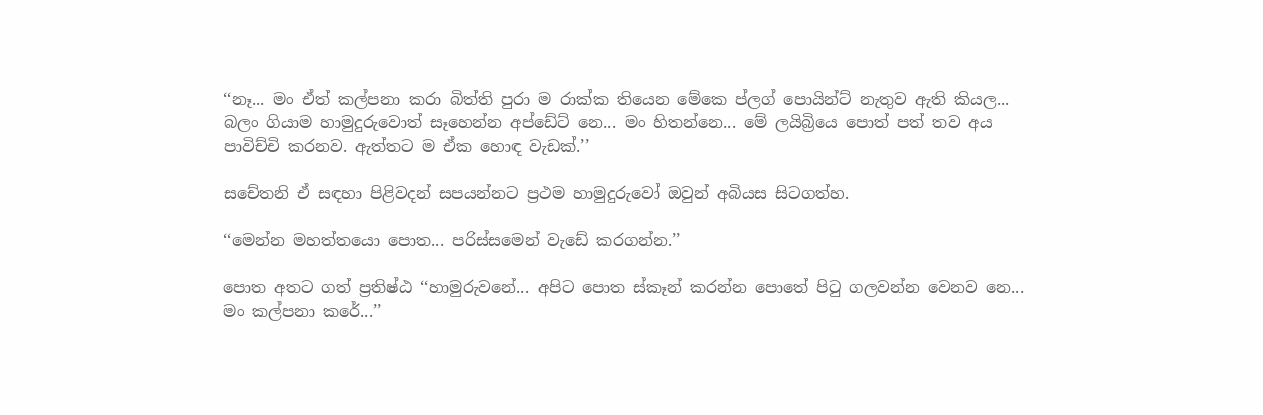‘‘නෑ... මං ඒත් කල්පනා කරා බිත්ති පුරා ම රාක්ක තියෙන මේකෙ ප්ලග් පොයින්ට් නැතුව ඇති කියල... බලං ගියාම හාමුදුරුවොත් සෑහෙන්න අප්ඩේට් නෙ... මං හිතන්නෙ... මේ ලයිබ්‍රියෙ පොත් පත් තව අය පාවිච්චි කරනව. ඇත්තට ම ඒක හොඳ වැඩක්.’’

සචේතනි ඒ සඳහා පිළිවදන් සපයන්නට ප්‍රථම හාමුදුරුවෝ ඔවුන් අබියස සිටගත්හ.

‘‘මෙන්න මහත්තයො පොත... පරිස්සමෙන් වැඩේ කරගන්න.’’

පොත අතට ගත් ප්‍රතිෂ්ඨ ‘‘හාමුරුවනේ... අපිට පොත ස්කෑන් කරන්න පොතේ පිටු ගලවන්න වෙනව නෙ... මං කල්පනා කරේ...’’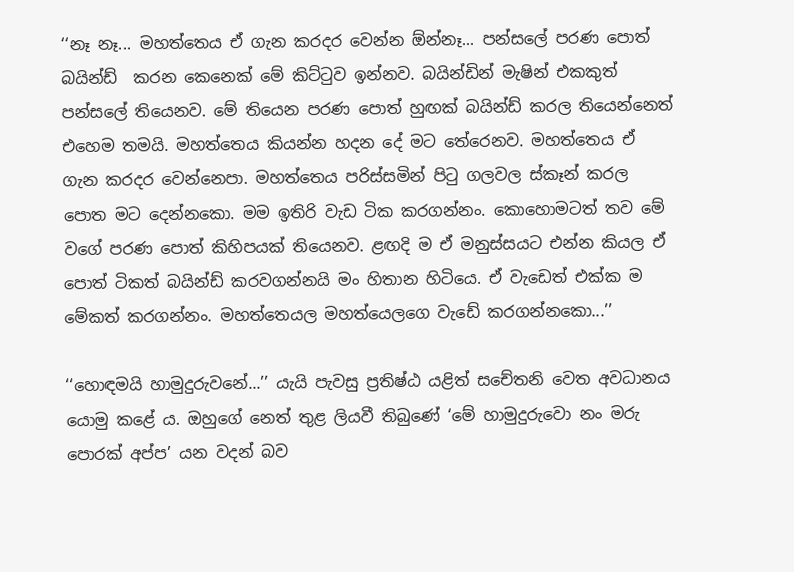‘‘නෑ නෑ... මහත්තෙය ඒ ගැන කරදර වෙන්න ඕන්නෑ... පන්සලේ පරණ පොත් බයින්ඩ්  කරන කෙනෙක් මේ කිට්ටුව ඉන්නව. බයින්ඩින් මැෂින් එකකුත් පන්සලේ තියෙනව. මේ තියෙන පරණ පොත් හුඟක් බයින්ඩ් කරල තියෙන්නෙත් එහෙම තමයි. මහත්තෙය කියන්න හදන දේ මට තේරෙනව. මහත්තෙය ඒ ගැන කරදර වෙන්නෙපා. මහත්තෙය පරිස්සමින් පිටු ගලවල ස්කෑන් කරල පොත මට දෙන්නකො. මම ඉතිරි වැඩ ටික කරගන්නං. කොහොමටත් තව මේ වගේ පරණ පොත් කිහිපයක් තියෙනව. ළඟදි ම ඒ මනුස්සයට එන්න කියල ඒ පොත් ටිකත් බයින්ඩ් කරවගන්නයි මං හිතාන හිටියෙ. ඒ වැඩෙත් එක්ක ම මේකත් කරගන්නං. මහත්තෙයල මහත්යෙලගෙ වැඩේ කරගන්නකො...’’

‘‘හොඳමයි හාමුදුරුවනේ...’’ යැයි පැවසු ප්‍රතිෂ්ඨ යළිත් සචේතනි වෙත අවධානය යොමු කළේ ය. ඔහුගේ නෙත් තුළ ලියවී තිබුණේ ‘මේ හාමුදුරුවො නං මරු පොරක් අප්ප’ යන වදන් බව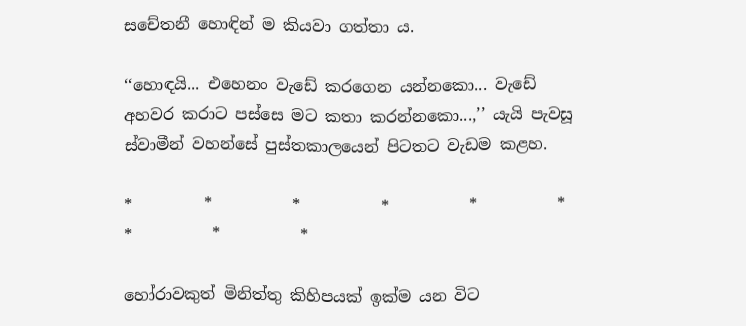සචේතනී හොඳින් ම කියවා ගත්තා ය.

‘‘හොඳයි... එහෙනං වැඩේ කරගෙන යන්නකො... වැඩේ අහවර කරාට පස්සෙ මට කතා කරන්නකො...,’’ යැයි පැවසූ ස්වාමීන් වහන්සේ පුස්තකාලයෙන් පිටතට වැඩම කළහ.

*         *          *          *          *          *          *          *          *

හෝරාවකුත් මිනිත්තු කිහිපයක් ඉක්ම යන විට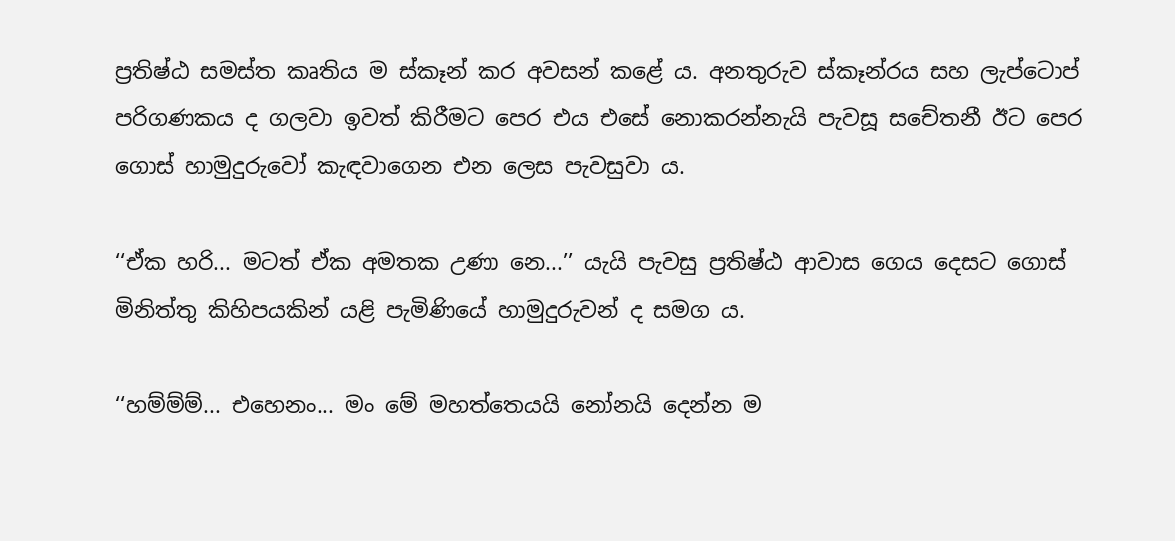ප්‍රතිෂ්ඨ සමස්ත කෘතිය ම ස්කෑන් කර අවසන් කළේ ය. අනතුරුව ස්කෑන්රය සහ ලැප්ටොප් පරිගණකය ද ගලවා ඉවත් කිරීමට පෙර එය එසේ නොකරන්නැයි පැවසූ සචේතනී ඊට පෙර ගොස් හාමුදුරුවෝ කැඳවාගෙන එන ලෙස පැවසුවා ය.

‘‘ඒක හරි... මටත් ඒක අමතක උණා නෙ...’’ යැයි පැවසු ප්‍රතිෂ්ඨ ආවාස ගෙය දෙසට ගොස් මිනිත්තු කිහිපයකින් යළි පැමිණියේ හාමුදුරුවන් ද සමග ය.

‘‘හම්ම්ම්... එහෙනං... මං මේ මහත්තෙයයි නෝනයි දෙන්න ම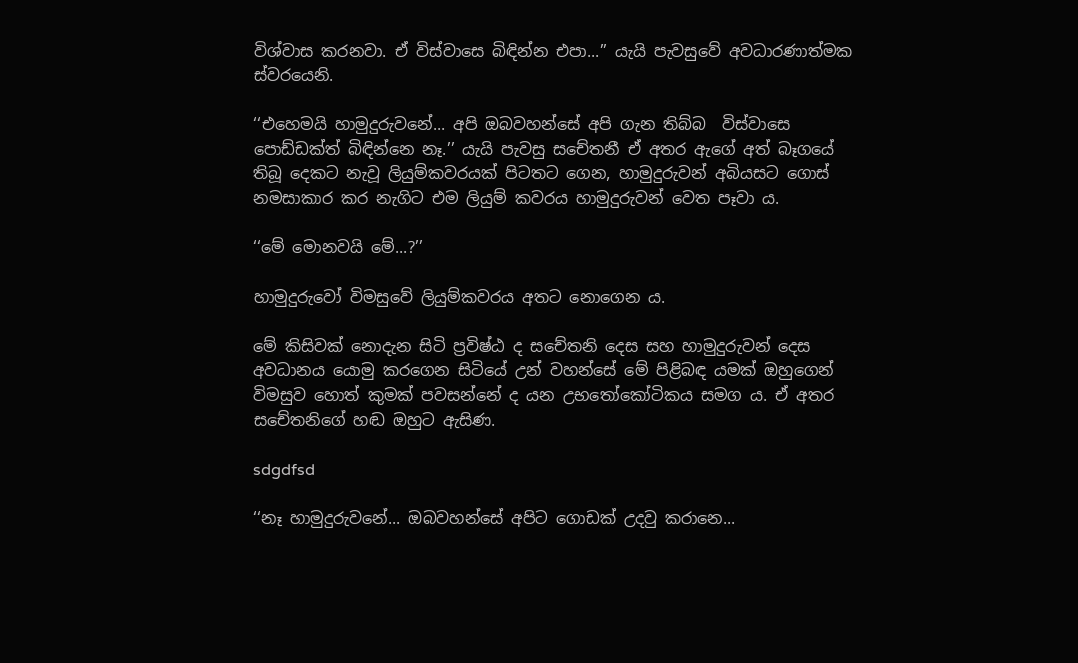විශ්වාස කරනවා. ඒ විස්වාසෙ බිඳින්න එපා...’’ යැයි පැවසුවේ අවධාරණාත්මක ස්වරයෙනි.

‘‘එහෙමයි හාමුදුරුවනේ... අපි ඔබවහන්සේ අපි ගැන තිබ්බ  විස්වාසෙ පොඩ්ඩක්ත් බිඳින්නෙ නෑ.’’ යැයි පැවසු සචේතනී ඒ අතර ඇගේ අත් බෑගයේ තිබූ දෙකට නැවූ ලියුම්කවරයක් පිටතට ගෙන, හාමුදුරුවන් අබියසට ගොස් නමසාකාර කර නැගිට එම ලියුම් කවරය හාමුදුරුවන් වෙත පෑවා ය.

‘‘මේ මොනවයි මේ...?’’

හාමුදුරුවෝ විමසුවේ ලියුම්කවරය අතට නොගෙන ය.

මේ කිසිවක් නොදැන සිටි ප්‍රවිෂ්ඨ ද සචේතනි දෙස සහ හාමුදුරුවන් දෙස අවධානය යොමු කරගෙන සිටියේ උන් වහන්සේ මේ පිළිබඳ යමක් ඔහුගෙන් විමසුව හොත් කුමක් පවසන්නේ ද යන උභතෝකෝටිකය සමග ය. ඒ අතර සචේතනිගේ හඬ ඔහුට ඇසිණ.

sdgdfsd

‘‘නෑ හාමුදුරුවනේ... ඔබවහන්සේ අපිට ගොඩක් උදවු කරානෙ...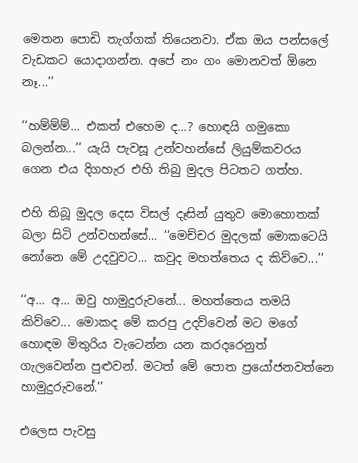මෙතන පොඩි තැග්ගක් තියෙනවා. ඒක ඔය පන්සලේ වැඩකට යොදාගන්න. අපේ නං ගං මොනවත් ඕනෙ නෑ...’’

‘‘හම්ම්ම්... එකත් එහෙම ද...? හොඳයි ගමුකො බලන්න...’’ යැයි පැවසූ උන්වහන්සේ ලියුම්කවරය ගෙන එය දිගහැර එහි තිබු මුදල පිටතට ගත්හ.

එහි තිබූ මුදල දෙස විසල් දෑසින් යුතුව මොහොතක් බලා සිටි උන්වහන්සේ... ‘‘මෙච්චර මුදලක් මොකටෙයි නෝනෙ මේ උදවුවට... කවුද මහත්තෙය ද කිව්වෙ...’’

‘‘අ... අ... ඔවු හාමුදුරුවනේ... මහත්තෙය තමයි කිව්වෙ... මොකද මේ කරපු උදව්වෙන් මට මගේ හොඳම මිතුරිය වැටෙන්න යන කරදරෙනුත් ගැලවෙන්න පුළුවන්. මටත් මේ පොත ප්‍රයෝජනවත්නෙ හාමුදුරුවනේ.’’

එලෙස පැවසු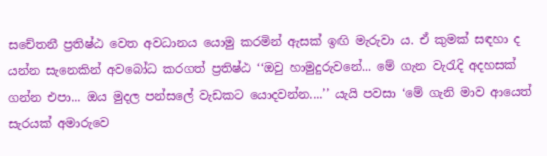සචේතනී ප්‍රතිෂ්ඨ වෙත අවධානය යොමු කරමින් ඇසක් ඉඟි මැරුවා ය. ඒ කුමක් සඳහා ද යන්න සැනෙකින් අවබෝධ කරගත් ප්‍රතිෂ්ඨ ‘‘ඔවු හාමුදුරුවනේ... මේ ගැන වැරැදි අදහසක් ගන්න එපා... ඔය මුදල පන්සලේ වැඩකට යොදවන්න....’’ යැයි පවසා ‘මේ ගැනි මාව ආයෙත් සැරයක් අමාරුවෙ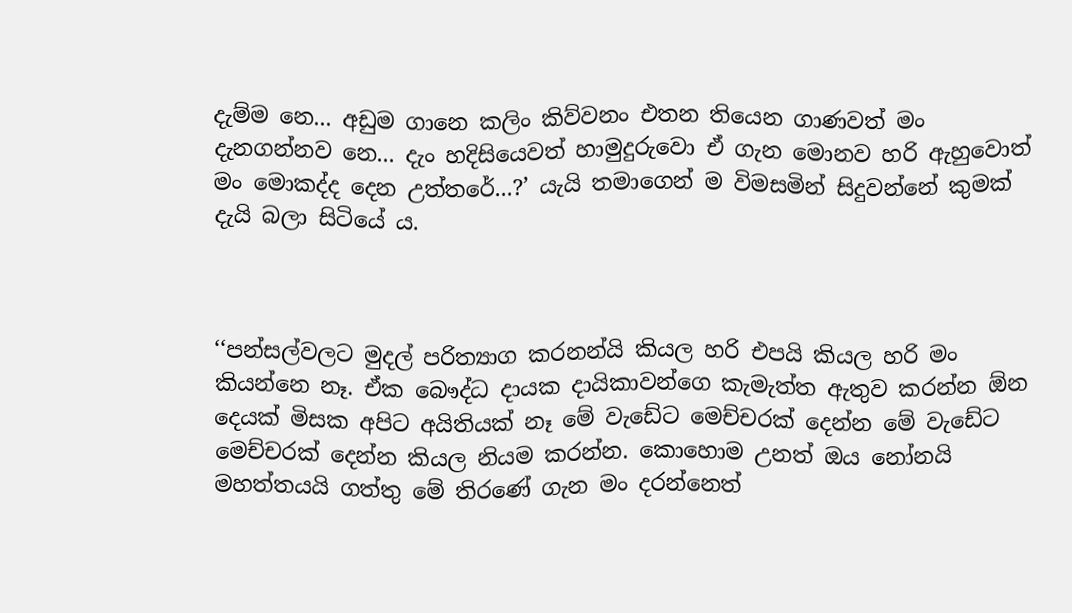දැම්ම නෙ... අඩුම ගානෙ කලිං කිව්වනං එතන තියෙන ගාණවත් මං දැනගන්නව නෙ... දැං හදිසියෙවත් හාමුදුරුවො ඒ ගැන මොනව හරි ඇහුවොත් මං මොකද්ද දෙන උත්තරේ...?’ යැයි තමාගෙන් ම විමසමින් සිදුවන්නේ කුමක් දැයි බලා සිටියේ ය.



‘‘පන්සල්වලට මුදල් පරිත්‍යාග කරනන්යි කියල හරි එපයි කියල හරි මං කියන්නෙ නෑ. ඒක බෞද්ධ දායක දායිකාවන්ගෙ කැමැත්ත ඇතුව කරන්න ඕන දෙයක් මිසක අපිට අයිතියක් නෑ මේ වැඩේට මෙච්චරක් දෙන්න මේ වැඩේට මෙච්චරක් දෙන්න කියල නියම කරන්න. කොහොම උනත් ඔය නෝනයි මහත්තයයි ගත්තු මේ තිරණේ ගැන මං දරන්නෙත්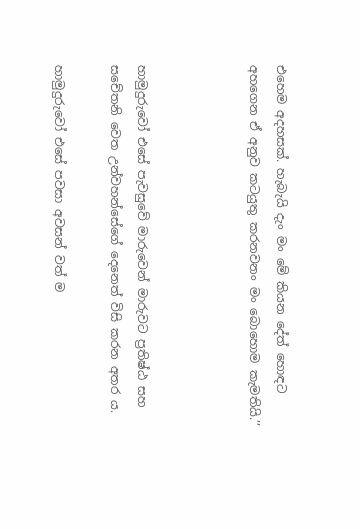එහෙම අදහසක්. හැබැයි දැං මං මේ කියන දේත් හොඳට අහගෙන ඒ අනුව කටයුතු කරනවනං මං බොහොම කැමතියි.’’



හාමුදුරුවෝ එසේ පැවසුවේ මාරුවෙන් මාරුවට ප්‍රතිෂ්ඨ සහ සචේතනි වෙත උන්වහන්සේගේ දෙනෙත් විසි කරන අතර ය.

හාමුදුරුවෝ එසේ පවසා අවසන් වත් ම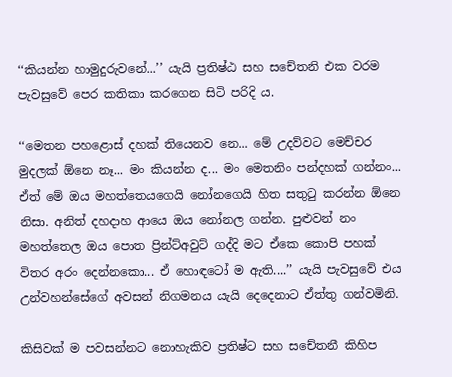‘‘කියන්න හාමුදුරුවනේ...’’ යැයි ප්‍රතිෂ්ඨ සහ සචේතනි එක වරම පැවසුවේ පෙර කතිකා කරගෙන සිටි පරිදි ය.

‘‘මෙතන පහළොස් දහක් තියෙනව නෙ... මේ උදව්වට මෙච්චර මුදලක් ඕනෙ නෑ... මං කියන්න ද... මං මෙතනිං පන්දහක් ගන්නං... ඒත් මේ ඔය මහත්තෙයගෙයි නෝනගෙයි හිත සතුටු කරන්න ඕනෙ නිසා. අනිත් දහදාහ ආයෙ ඔය නෝනල ගන්න. පුළුවන් නං මහත්තෙල ඔය පොත ප්‍රින්ට්අවුට් ගද්දි මට ඒකෙ කොපි පහක් විතර අරං දෙන්නකො... ඒ හොඳටෝ ම ඇති....’’ යැයි පැවසුවේ එය උන්වහන්සේගේ අවසන් නිගමනය යැයි දෙදෙනාට ඒත්තු ගන්වමිනි.

කිසිවක් ම පවසන්නට නොහැකිව ප්‍රතිෂ්ට සහ සචේතනී කිහිප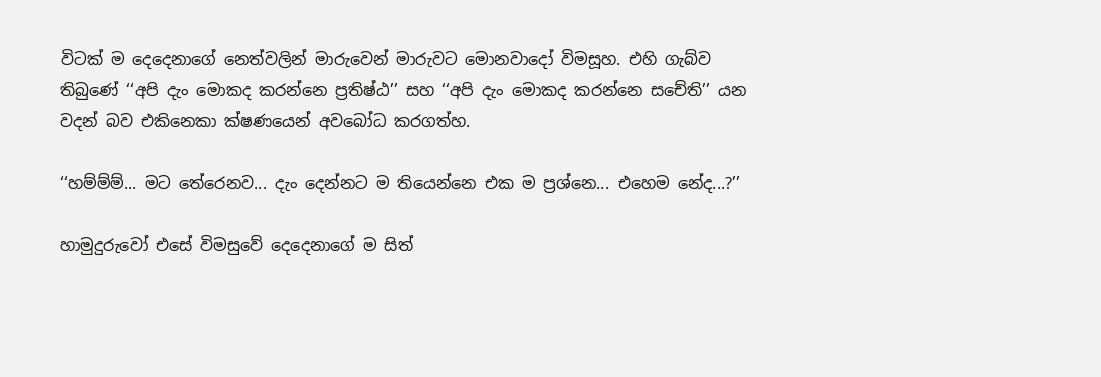විටක් ම දෙදෙනාගේ නෙත්වලින් මාරුවෙන් මාරුවට මොනවාදෝ විමසූහ. එහි ගැබ්ව තිබුණේ ‘‘අපි දැං මොකද කරන්නෙ ප්‍රතිෂ්ඨ’’ සහ ‘‘අපි දැං මොකද කරන්නෙ සචේති’’ යන වදන් බව එකිනෙකා ක්ෂණයෙන් අවබෝධ කරගත්හ.

‘‘හම්ම්ම්... මට තේරෙනව... දැං දෙන්නට ම තියෙන්නෙ එක ම ප්‍රශ්නෙ... එහෙම නේද...?’’

හාමුදුරුවෝ එසේ විමසුවේ දෙදෙනාගේ ම සිත්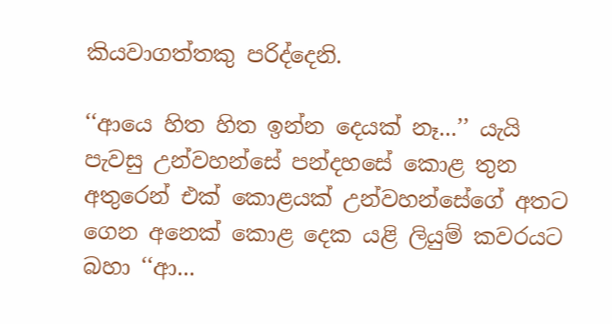කියවාගත්තකු පරිද්දෙනි.

‘‘ආයෙ හිත හිත ඉන්න දෙයක් නෑ...’’ යැයි පැවසු උන්වහන්සේ පන්දහසේ කොළ තුන අතුරෙන් එක් කොළයක් උන්වහන්සේගේ අතට ගෙන අනෙක් කොළ දෙක යළි ලියුම් කවරයට බහා ‘‘ආ...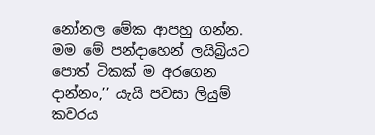නෝනල මේක ආපහු ගන්න. මම මේ පන්දාහෙන් ලයිබ්‍රියට පොත් ටිකක් ම අරගෙන දාන්නං,’’ යැයි පවසා ලියුම් කවරය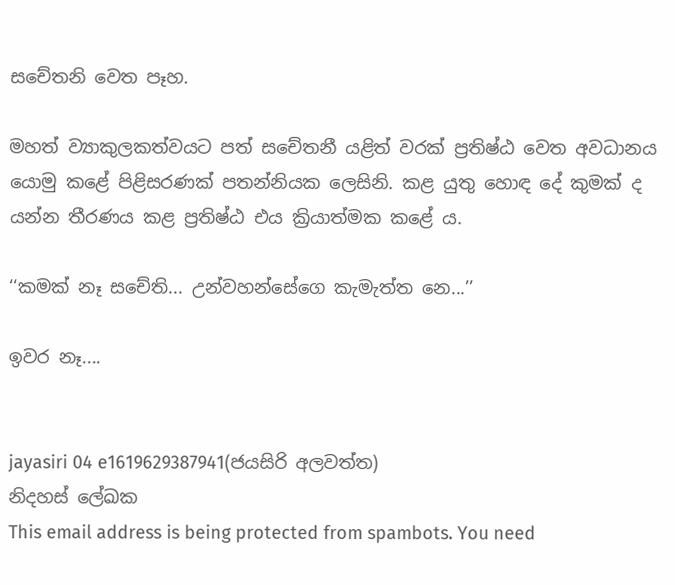සචේතනි වෙත පෑහ.

මහත් ව්‍යාකුලකත්වයට පත් සචේතනී යළිත් වරක් ප්‍රතිෂ්ඨ වෙත අවධානය යොමු කළේ පිළිසරණක් පතන්නියක ලෙසිනි. කළ යුතු හොඳ දේ කුමක් ද යන්න තීරණය කළ ප්‍රතිෂ්ඨ එය ක්‍රියාත්මක කළේ ය.

‘‘කමක් නෑ සචේති... උන්වහන්සේගෙ කැමැත්ත නෙ...’’

ඉවර නෑ....


jayasiri 04 e1619629387941(ජයසිරි අලවත්ත)
නිදහස් ලේඛක
This email address is being protected from spambots. You need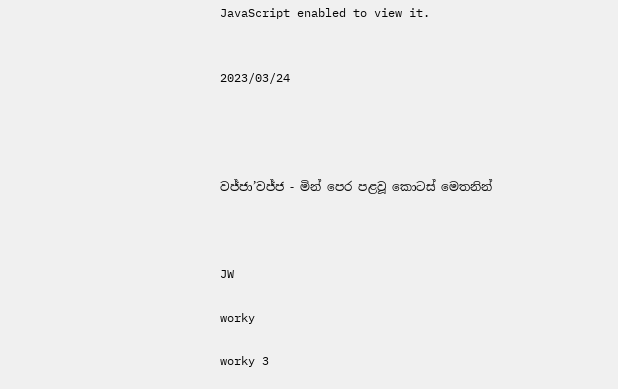JavaScript enabled to view it.


2023/03/24




වජ්ජා’වජ්ජ - මින් පෙර පළවූ කොටස් මෙතනින්



JW

worky

worky 3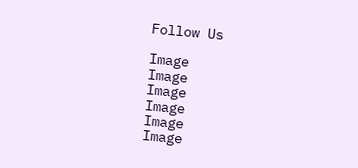Follow Us

Image
Image
Image
Image
Image
Image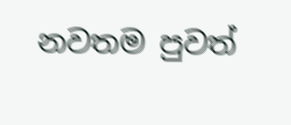නවතම පුවත්